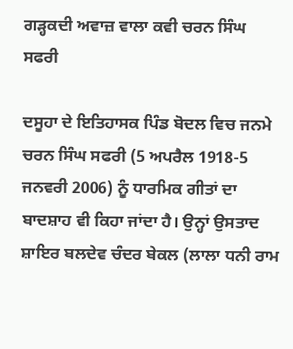ਗੜ੍ਹਕਦੀ ਅਵਾਜ਼ ਵਾਲਾ ਕਵੀ ਚਰਨ ਸਿੰਘ ਸਫਰੀ

ਦਸੂਹਾ ਦੇ ਇਤਿਹਾਸਕ ਪਿੰਡ ਬੋਦਲ ਵਿਚ ਜਨਮੇ ਚਰਨ ਸਿੰਘ ਸਫਰੀ (5 ਅਪਰੈਲ 1918-5 ਜਨਵਰੀ 2006) ਨੂੰ ਧਾਰਮਿਕ ਗੀਤਾਂ ਦਾ ਬਾਦਸ਼ਾਹ ਵੀ ਕਿਹਾ ਜਾਂਦਾ ਹੈ। ਉਨ੍ਹਾਂ ਉਸਤਾਦ ਸ਼ਾਇਰ ਬਲਦੇਵ ਚੰਦਰ ਬੇਕਲ (ਲਾਲਾ ਧਨੀ ਰਾਮ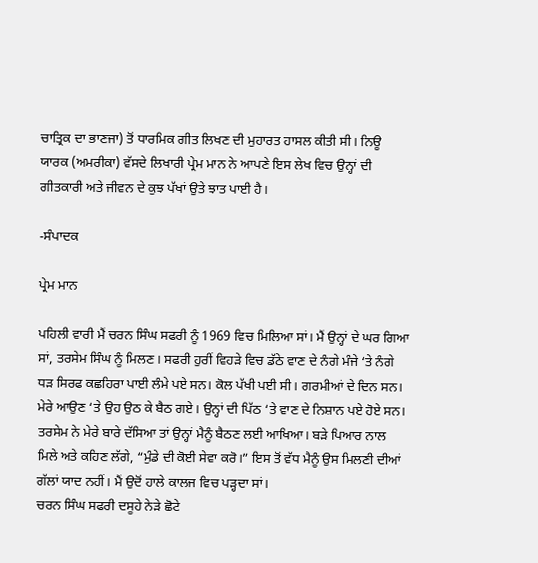ਚਾਤ੍ਰਿਕ ਦਾ ਭਾਣਜਾ) ਤੋਂ ਧਾਰਮਿਕ ਗੀਤ ਲਿਖਣ ਦੀ ਮੁਹਾਰਤ ਹਾਸਲ ਕੀਤੀ ਸੀ। ਨਿਊ ਯਾਰਕ (ਅਮਰੀਕਾ) ਵੱਸਦੇ ਲਿਖਾਰੀ ਪ੍ਰੇਮ ਮਾਨ ਨੇ ਆਪਣੇ ਇਸ ਲੇਖ ਵਿਚ ਉਨ੍ਹਾਂ ਦੀ ਗੀਤਕਾਰੀ ਅਤੇ ਜੀਵਨ ਦੇ ਕੁਝ ਪੱਖਾਂ ਉਤੇ ਝਾਤ ਪਾਈ ਹੈ।

-ਸੰਪਾਦਕ

ਪ੍ਰੇਮ ਮਾਨ

ਪਹਿਲੀ ਵਾਰੀ ਮੈਂ ਚਰਨ ਸਿੰਘ ਸਫਰੀ ਨੂੰ 1969 ਵਿਚ ਮਿਲਿਆ ਸਾਂ। ਮੈਂ ਉਨ੍ਹਾਂ ਦੇ ਘਰ ਗਿਆ ਸਾਂ, ਤਰਸੇਮ ਸਿੰਘ ਨੂੰ ਮਿਲਣ। ਸਫਰੀ ਹੁਰੀਂ ਵਿਹੜੇ ਵਿਚ ਡੱਠੇ ਵਾਣ ਦੇ ਨੰਗੇ ਮੰਜੇ ‘ਤੇ ਨੰਗੇ ਧੜ ਸਿਰਫ ਕਛਹਿਰਾ ਪਾਈ ਲੰਮੇ ਪਏ ਸਨ। ਕੋਲ ਪੱਖੀ ਪਈ ਸੀ। ਗਰਮੀਆਂ ਦੇ ਦਿਨ ਸਨ। ਮੇਰੇ ਆਉਣ ‘ਤੇ ਉਹ ਉਠ ਕੇ ਬੈਠ ਗਏ। ਉਨ੍ਹਾਂ ਦੀ ਪਿੱਠ ‘ਤੇ ਵਾਣ ਦੇ ਨਿਸ਼ਾਨ ਪਏ ਹੋਏ ਸਨ। ਤਰਸੇਮ ਨੇ ਮੇਰੇ ਬਾਰੇ ਦੱਸਿਆ ਤਾਂ ਉਨ੍ਹਾਂ ਮੈਨੂੰ ਬੈਠਣ ਲਈ ਆਖਿਆ। ਬੜੇ ਪਿਆਰ ਨਾਲ ਮਿਲੇ ਅਤੇ ਕਹਿਣ ਲੱਗੇ, “ਮੁੰਡੇ ਦੀ ਕੋਈ ਸੇਵਾ ਕਰੋ।” ਇਸ ਤੋਂ ਵੱਧ ਮੈਨੂੰ ਉਸ ਮਿਲਣੀ ਦੀਆਂ ਗੱਲਾਂ ਯਾਦ ਨਹੀਂ। ਮੈਂ ਉਦੋਂ ਹਾਲੇ ਕਾਲਜ ਵਿਚ ਪੜ੍ਹਦਾ ਸਾਂ।
ਚਰਨ ਸਿੰਘ ਸਫਰੀ ਦਸੂਹੇ ਨੇੜੇ ਛੋਟੇ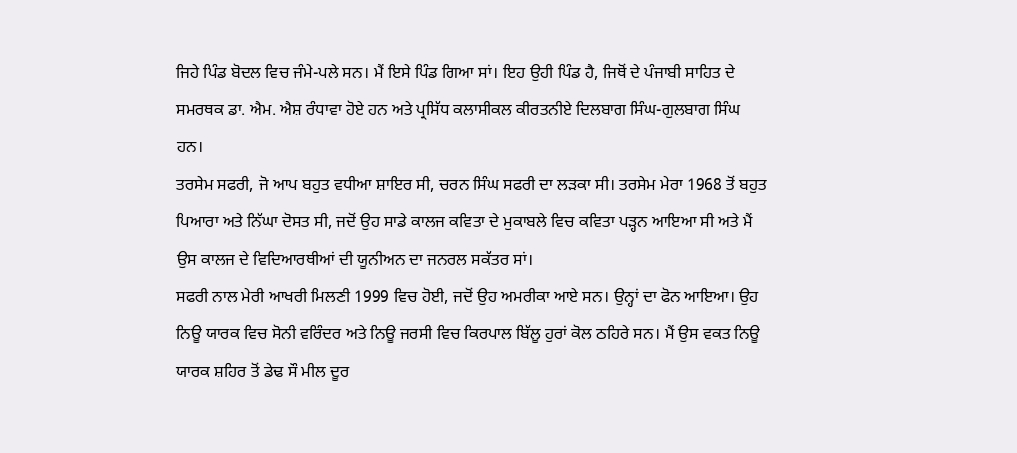ਜਿਹੇ ਪਿੰਡ ਬੋਦਲ ਵਿਚ ਜੰਮੇ-ਪਲੇ ਸਨ। ਮੈਂ ਇਸੇ ਪਿੰਡ ਗਿਆ ਸਾਂ। ਇਹ ਉਹੀ ਪਿੰਡ ਹੈ, ਜਿਥੋਂ ਦੇ ਪੰਜਾਬੀ ਸਾਹਿਤ ਦੇ ਸਮਰਥਕ ਡਾ. ਐਮ. ਐਸ਼ ਰੰਧਾਵਾ ਹੋਏ ਹਨ ਅਤੇ ਪ੍ਰਸਿੱਧ ਕਲਾਸੀਕਲ ਕੀਰਤਨੀਏ ਦਿਲਬਾਗ ਸਿੰਘ-ਗੁਲਬਾਗ ਸਿੰਘ ਹਨ।
ਤਰਸੇਮ ਸਫਰੀ, ਜੋ ਆਪ ਬਹੁਤ ਵਧੀਆ ਸ਼ਾਇਰ ਸੀ, ਚਰਨ ਸਿੰਘ ਸਫਰੀ ਦਾ ਲੜਕਾ ਸੀ। ਤਰਸੇਮ ਮੇਰਾ 1968 ਤੋਂ ਬਹੁਤ ਪਿਆਰਾ ਅਤੇ ਨਿੱਘਾ ਦੋਸਤ ਸੀ, ਜਦੋਂ ਉਹ ਸਾਡੇ ਕਾਲਜ ਕਵਿਤਾ ਦੇ ਮੁਕਾਬਲੇ ਵਿਚ ਕਵਿਤਾ ਪੜ੍ਹਨ ਆਇਆ ਸੀ ਅਤੇ ਮੈਂ ਉਸ ਕਾਲਜ ਦੇ ਵਿਦਿਆਰਥੀਆਂ ਦੀ ਯੂਨੀਅਨ ਦਾ ਜਨਰਲ ਸਕੱਤਰ ਸਾਂ।
ਸਫਰੀ ਨਾਲ ਮੇਰੀ ਆਖਰੀ ਮਿਲਣੀ 1999 ਵਿਚ ਹੋਈ, ਜਦੋਂ ਉਹ ਅਮਰੀਕਾ ਆਏ ਸਨ। ਉਨ੍ਹਾਂ ਦਾ ਫੋਨ ਆਇਆ। ਉਹ ਨਿਊ ਯਾਰਕ ਵਿਚ ਸੋਨੀ ਵਰਿੰਦਰ ਅਤੇ ਨਿਊ ਜਰਸੀ ਵਿਚ ਕਿਰਪਾਲ ਬਿੱਲੂ ਹੁਰਾਂ ਕੋਲ ਠਹਿਰੇ ਸਨ। ਮੈਂ ਉਸ ਵਕਤ ਨਿਊ ਯਾਰਕ ਸ਼ਹਿਰ ਤੋਂ ਡੇਢ ਸੌ ਮੀਲ ਦੂਰ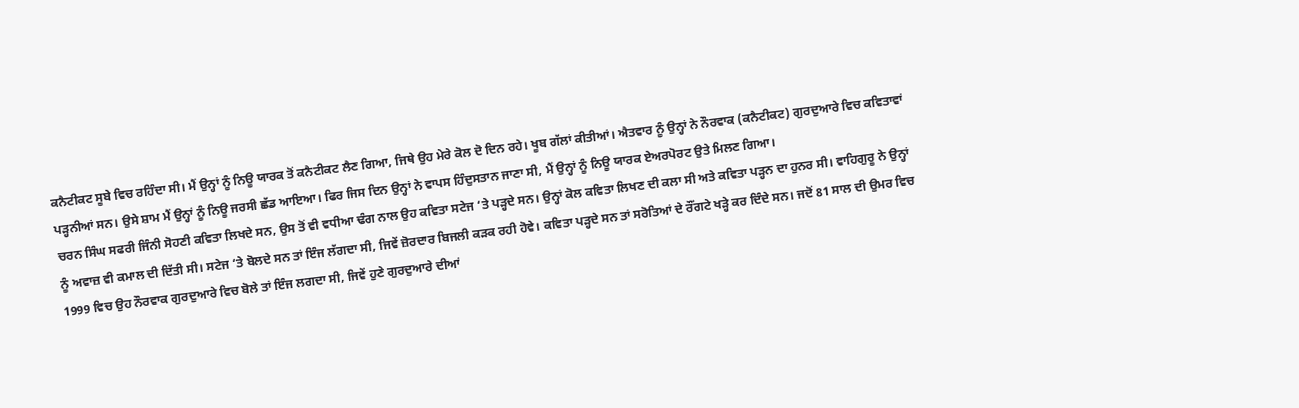ਕਨੈਟੀਕਟ ਸੂਬੇ ਵਿਚ ਰਹਿੰਦਾ ਸੀ। ਮੈਂ ਉਨ੍ਹਾਂ ਨੂੰ ਨਿਊ ਯਾਰਕ ਤੋਂ ਕਨੈਟੀਕਟ ਲੈਣ ਗਿਆ, ਜਿਥੇ ਉਹ ਮੇਰੇ ਕੋਲ ਦੋ ਦਿਨ ਰਹੇ। ਖੂਬ ਗੱਲਾਂ ਕੀਤੀਆਂ। ਐਤਵਾਰ ਨੂੰ ਉਨ੍ਹਾਂ ਨੇ ਨੌਰਵਾਕ (ਕਨੈਟੀਕਟ) ਗੁਰਦੁਆਰੇ ਵਿਚ ਕਵਿਤਾਵਾਂ ਪੜ੍ਹਨੀਆਂ ਸਨ। ਉਸੇ ਸ਼ਾਮ ਮੈਂ ਉਨ੍ਹਾਂ ਨੂੰ ਨਿਊ ਜਰਸੀ ਛੱਡ ਆਇਆ। ਫਿਰ ਜਿਸ ਦਿਨ ਉਨ੍ਹਾਂ ਨੇ ਵਾਪਸ ਹਿੰਦੁਸਤਾਨ ਜਾਣਾ ਸੀ, ਮੈਂ ਉਨ੍ਹਾਂ ਨੂੰ ਨਿਊ ਯਾਰਕ ਏਅਰਪੋਰਟ ਉਤੇ ਮਿਲਣ ਗਿਆ।
ਚਰਨ ਸਿੰਘ ਸਫਰੀ ਜਿੰਨੀ ਸੋਹਣੀ ਕਵਿਤਾ ਲਿਖਦੇ ਸਨ, ਉਸ ਤੋਂ ਵੀ ਵਧੀਆ ਢੰਗ ਨਾਲ ਉਹ ਕਵਿਤਾ ਸਟੇਜ ‘ਤੇ ਪੜ੍ਹਦੇ ਸਨ। ਉਨ੍ਹਾਂ ਕੋਲ ਕਵਿਤਾ ਲਿਖਣ ਦੀ ਕਲਾ ਸੀ ਅਤੇ ਕਵਿਤਾ ਪੜ੍ਹਨ ਦਾ ਹੁਨਰ ਸੀ। ਵਾਹਿਗੁਰੂ ਨੇ ਉਨ੍ਹਾਂ ਨੂੰ ਅਵਾਜ਼ ਵੀ ਕਮਾਲ ਦੀ ਦਿੱਤੀ ਸੀ। ਸਟੇਜ ‘ਤੇ ਬੋਲਦੇ ਸਨ ਤਾਂ ਇੰਜ ਲੱਗਦਾ ਸੀ, ਜਿਵੇਂ ਜ਼ੋਰਦਾਰ ਬਿਜਲੀ ਕੜਕ ਰਹੀ ਹੋਵੇ। ਕਵਿਤਾ ਪੜ੍ਹਦੇ ਸਨ ਤਾਂ ਸਰੋਤਿਆਂ ਦੇ ਰੌਂਗਟੇ ਖੜ੍ਹੇ ਕਰ ਦਿੰਦੇ ਸਨ। ਜਦੋਂ 81 ਸਾਲ ਦੀ ਉਮਰ ਵਿਚ 1999 ਵਿਚ ਉਹ ਨੌਰਵਾਕ ਗੁਰਦੁਆਰੇ ਵਿਚ ਬੋਲੇ ਤਾਂ ਇੰਜ ਲਗਦਾ ਸੀ, ਜਿਵੇਂ ਹੁਣੇ ਗੁਰਦੁਆਰੇ ਦੀਆਂ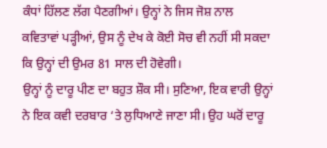ਕੰਧਾਂ ਹਿੱਲਣ ਲੱਗ ਪੈਣਗੀਆਂ। ਉਨ੍ਹਾਂ ਨੇ ਜਿਸ ਜੋਸ਼ ਨਾਲ ਕਵਿਤਾਵਾਂ ਪੜ੍ਹੀਆਂ, ਉਸ ਨੂੰ ਦੇਖ ਕੇ ਕੋਈ ਸੋਚ ਵੀ ਨਹੀਂ ਸੀ ਸਕਦਾ ਕਿ ਉਨ੍ਹਾਂ ਦੀ ਉਮਰ 81 ਸਾਲ ਦੀ ਹੋਵੇਗੀ।
ਉਨ੍ਹਾਂ ਨੂੰ ਦਾਰੂ ਪੀਣ ਦਾ ਬਹੁਤ ਸ਼ੌਕ ਸੀ। ਸੁਣਿਆ, ਇਕ ਵਾਰੀ ਉਨ੍ਹਾਂ ਨੇ ਇਕ ਕਵੀ ਦਰਬਾਰ ‘ਤੇ ਲੁਧਿਆਣੇ ਜਾਣਾ ਸੀ। ਉਹ ਘਰੋਂ ਦਾਰੂ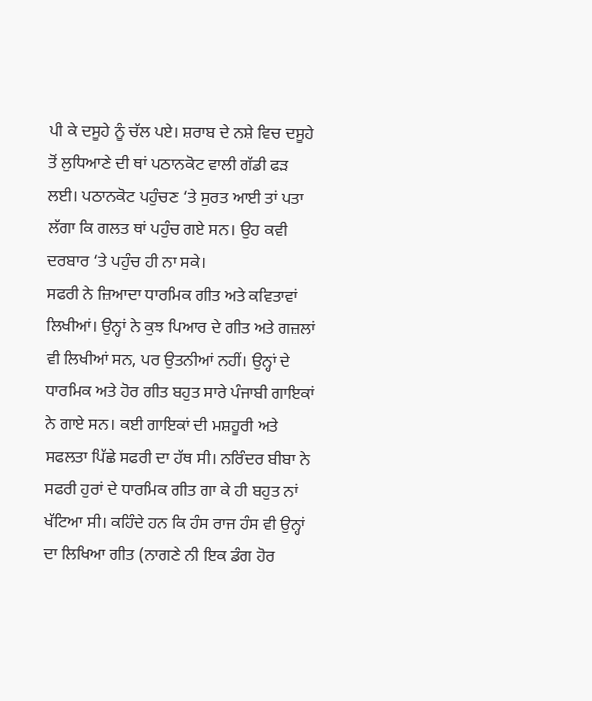ਪੀ ਕੇ ਦਸੂਹੇ ਨੂੰ ਚੱਲ ਪਏ। ਸ਼ਰਾਬ ਦੇ ਨਸ਼ੇ ਵਿਚ ਦਸੂਹੇ ਤੋਂ ਲੁਧਿਆਣੇ ਦੀ ਥਾਂ ਪਠਾਨਕੋਟ ਵਾਲੀ ਗੱਡੀ ਫੜ ਲਈ। ਪਠਾਨਕੋਟ ਪਹੁੰਚਣ ‘ਤੇ ਸੁਰਤ ਆਈ ਤਾਂ ਪਤਾ ਲੱਗਾ ਕਿ ਗਲਤ ਥਾਂ ਪਹੁੰਚ ਗਏ ਸਨ। ਉਹ ਕਵੀ ਦਰਬਾਰ ‘ਤੇ ਪਹੁੰਚ ਹੀ ਨਾ ਸਕੇ।
ਸਫਰੀ ਨੇ ਜ਼ਿਆਦਾ ਧਾਰਮਿਕ ਗੀਤ ਅਤੇ ਕਵਿਤਾਵਾਂ ਲਿਖੀਆਂ। ਉਨ੍ਹਾਂ ਨੇ ਕੁਝ ਪਿਆਰ ਦੇ ਗੀਤ ਅਤੇ ਗਜ਼ਲਾਂ ਵੀ ਲਿਖੀਆਂ ਸਨ, ਪਰ ਉਤਨੀਆਂ ਨਹੀਂ। ਉਨ੍ਹਾਂ ਦੇ ਧਾਰਮਿਕ ਅਤੇ ਹੋਰ ਗੀਤ ਬਹੁਤ ਸਾਰੇ ਪੰਜਾਬੀ ਗਾਇਕਾਂ ਨੇ ਗਾਏ ਸਨ। ਕਈ ਗਾਇਕਾਂ ਦੀ ਮਸ਼ਹੂਰੀ ਅਤੇ ਸਫਲਤਾ ਪਿੱਛੇ ਸਫਰੀ ਦਾ ਹੱਥ ਸੀ। ਨਰਿੰਦਰ ਬੀਬਾ ਨੇ ਸਫਰੀ ਹੁਰਾਂ ਦੇ ਧਾਰਮਿਕ ਗੀਤ ਗਾ ਕੇ ਹੀ ਬਹੁਤ ਨਾਂ ਖੱਟਿਆ ਸੀ। ਕਹਿੰਦੇ ਹਨ ਕਿ ਹੰਸ ਰਾਜ ਹੰਸ ਵੀ ਉਨ੍ਹਾਂ ਦਾ ਲਿਖਿਆ ਗੀਤ (ਨਾਗਣੇ ਨੀ ਇਕ ਡੰਗ ਹੋਰ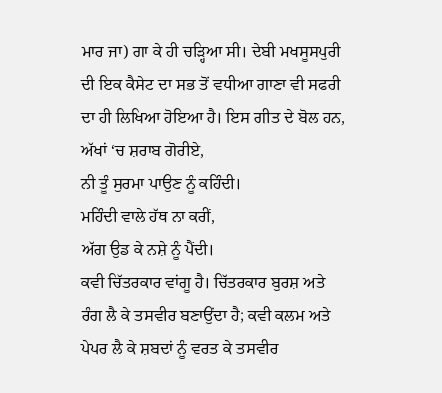ਮਾਰ ਜਾ) ਗਾ ਕੇ ਹੀ ਚੜ੍ਹਿਆ ਸੀ। ਦੇਬੀ ਮਖਸੂਸਪੁਰੀ ਦੀ ਇਕ ਕੈਸੇਟ ਦਾ ਸਭ ਤੋਂ ਵਧੀਆ ਗਾਣਾ ਵੀ ਸਫਰੀ ਦਾ ਹੀ ਲਿਖਿਆ ਹੋਇਆ ਹੈ। ਇਸ ਗੀਤ ਦੇ ਬੋਲ ਹਨ,
ਅੱਖਾਂ ‘ਚ ਸ਼ਰਾਬ ਗੋਰੀਏ,
ਨੀ ਤੂੰ ਸੁਰਮਾ ਪਾਉਣ ਨੂੰ ਕਹਿੰਦੀ।
ਮਹਿੰਦੀ ਵਾਲੇ ਹੱਥ ਨਾ ਕਰੀਂ,
ਅੱਗ ਉਡ ਕੇ ਨਸ਼ੇ ਨੂੰ ਪੈਂਦੀ।
ਕਵੀ ਚਿੱਤਰਕਾਰ ਵਾਂਗੂ ਹੈ। ਚਿੱਤਰਕਾਰ ਬੁਰਸ਼ ਅਤੇ ਰੰਗ ਲੈ ਕੇ ਤਸਵੀਰ ਬਣਾਉਂਦਾ ਹੈ; ਕਵੀ ਕਲਮ ਅਤੇ ਪੇਪਰ ਲੈ ਕੇ ਸ਼ਬਦਾਂ ਨੂੰ ਵਰਤ ਕੇ ਤਸਵੀਰ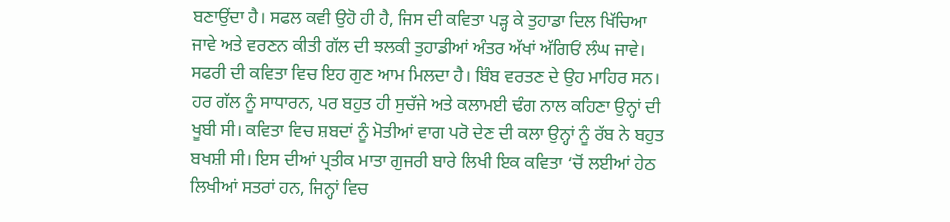ਬਣਾਉਂਦਾ ਹੈ। ਸਫਲ ਕਵੀ ਉਹੋ ਹੀ ਹੈ, ਜਿਸ ਦੀ ਕਵਿਤਾ ਪੜ੍ਹ ਕੇ ਤੁਹਾਡਾ ਦਿਲ ਖਿੱਚਿਆ ਜਾਵੇ ਅਤੇ ਵਰਣਨ ਕੀਤੀ ਗੱਲ ਦੀ ਝਲਕੀ ਤੁਹਾਡੀਆਂ ਅੰਤਰ ਅੱਖਾਂ ਅੱਗਿਓਂ ਲੰਘ ਜਾਵੇ। ਸਫਰੀ ਦੀ ਕਵਿਤਾ ਵਿਚ ਇਹ ਗੁਣ ਆਮ ਮਿਲਦਾ ਹੈ। ਬਿੰਬ ਵਰਤਣ ਦੇ ਉਹ ਮਾਹਿਰ ਸਨ। ਹਰ ਗੱਲ ਨੂੰ ਸਾਧਾਰਨ, ਪਰ ਬਹੁਤ ਹੀ ਸੁਚੱਜੇ ਅਤੇ ਕਲਾਮਈ ਢੰਗ ਨਾਲ ਕਹਿਣਾ ਉਨ੍ਹਾਂ ਦੀ ਖੂਬੀ ਸੀ। ਕਵਿਤਾ ਵਿਚ ਸ਼ਬਦਾਂ ਨੂੰ ਮੋਤੀਆਂ ਵਾਗ ਪਰੋ ਦੇਣ ਦੀ ਕਲਾ ਉਨ੍ਹਾਂ ਨੂੰ ਰੱਬ ਨੇ ਬਹੁਤ ਬਖਸ਼ੀ ਸੀ। ਇਸ ਦੀਆਂ ਪ੍ਰਤੀਕ ਮਾਤਾ ਗੁਜਰੀ ਬਾਰੇ ਲਿਖੀ ਇਕ ਕਵਿਤਾ ‘ਚੋਂ ਲਈਆਂ ਹੇਠ ਲਿਖੀਆਂ ਸਤਰਾਂ ਹਨ, ਜਿਨ੍ਹਾਂ ਵਿਚ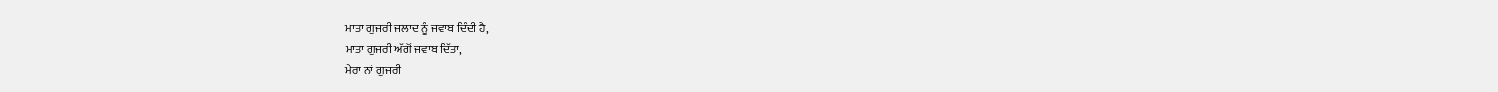ਮਾਤਾ ਗੁਜਰੀ ਜਲਾਦ ਨੂੰ ਜਵਾਬ ਦਿੰਦੀ ਹੈ,
ਮਾਤਾ ਗੁਜਰੀ ਅੱਗੋਂ ਜਵਾਬ ਦਿੱਤਾ,
ਮੇਰਾ ਨਾਂ ਗੁਜਰੀ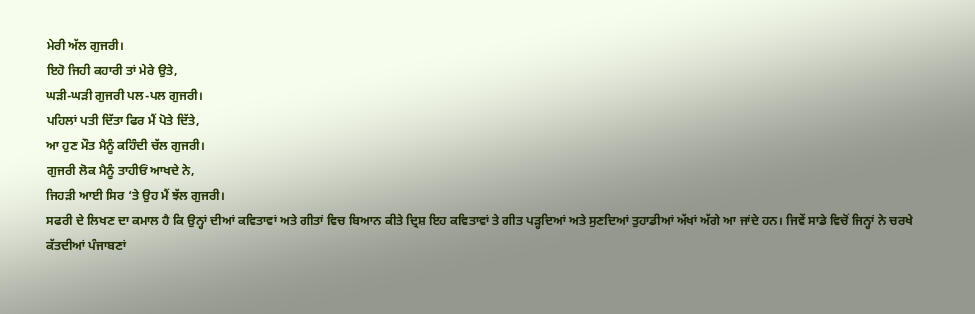ਮੇਰੀ ਅੱਲ ਗੁਜਰੀ।
ਇਹੋ ਜਿਹੀ ਕਹਾਰੀ ਤਾਂ ਮੇਰੇ ਉਤੇ,
ਘੜੀ-ਘੜੀ ਗੁਜਰੀ ਪਲ-ਪਲ ਗੁਜਰੀ।
ਪਹਿਲਾਂ ਪਤੀ ਦਿੱਤਾ ਫਿਰ ਮੈਂ ਪੋਤੇ ਦਿੱਤੇ,
ਆ ਹੁਣ ਮੌਤ ਮੈਨੂੰ ਕਹਿੰਦੀ ਚੱਲ ਗੁਜਰੀ।
ਗੁਜਰੀ ਲੋਕ ਮੈਨੂੰ ਤਾਹੀਓਂ ਆਖਦੇ ਨੇ,
ਜਿਹੜੀ ਆਈ ਸਿਰ ‘ਤੇ ਉਹ ਮੈਂ ਝੱਲ ਗੁਜਰੀ।
ਸਫਰੀ ਦੇ ਲਿਖਣ ਦਾ ਕਮਾਲ ਹੈ ਕਿ ਉਨ੍ਹਾਂ ਦੀਆਂ ਕਵਿਤਾਵਾਂ ਅਤੇ ਗੀਤਾਂ ਵਿਚ ਬਿਆਨ ਕੀਤੇ ਦ੍ਰਿਸ਼ ਇਹ ਕਵਿਤਾਵਾਂ ਤੇ ਗੀਤ ਪੜ੍ਹਦਿਆਂ ਅਤੇ ਸੁਣਦਿਆਂ ਤੁਹਾਡੀਆਂ ਅੱਖਾਂ ਅੱਗੇ ਆ ਜਾਂਦੇ ਹਨ। ਜਿਵੇਂ ਸਾਡੇ ਵਿਚੋਂ ਜਿਨ੍ਹਾਂ ਨੇ ਚਰਖੇ ਕੱਤਦੀਆਂ ਪੰਜਾਬਣਾਂ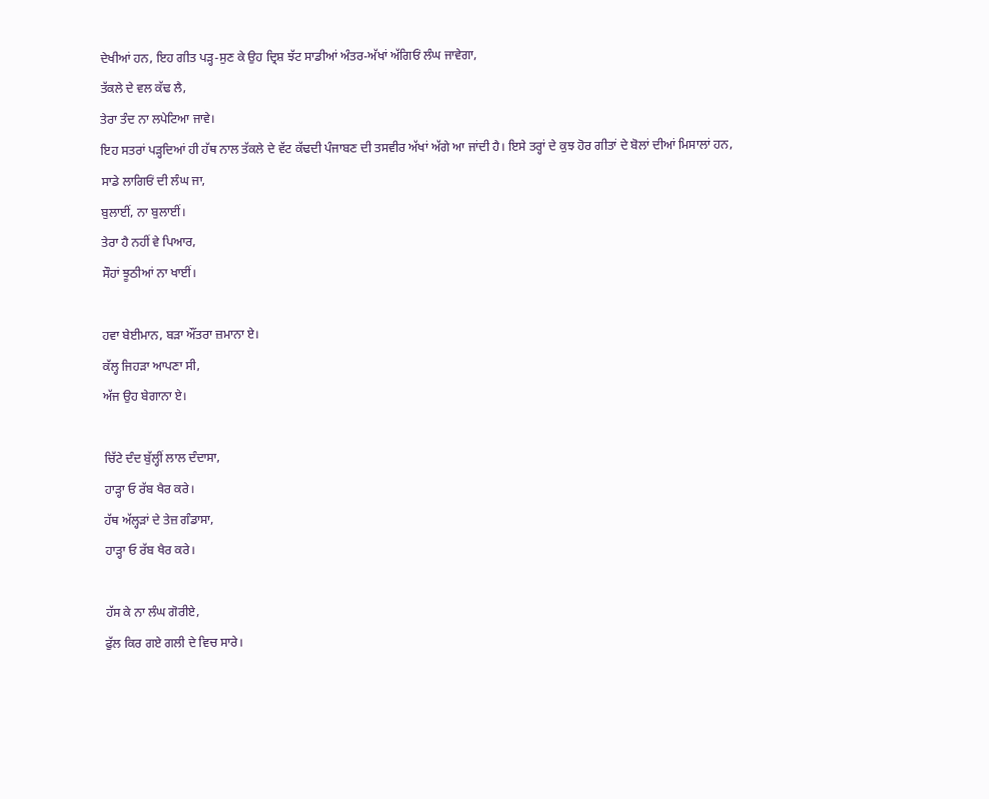ਦੇਖੀਆਂ ਹਨ, ਇਹ ਗੀਤ ਪੜ੍ਹ-ਸੁਣ ਕੇ ਉਹ ਦ੍ਰਿਸ਼ ਝੱਟ ਸਾਡੀਆਂ ਅੰਤਰ-ਅੱਖਾਂ ਅੱਗਿਓਂ ਲੰਘ ਜਾਵੇਗਾ,
ਤੱਕਲੇ ਦੇ ਵਲ ਕੱਢ ਲੈ,
ਤੇਰਾ ਤੰਦ ਨਾ ਲਪੇਟਿਆ ਜਾਵੇ।
ਇਹ ਸਤਰਾਂ ਪੜ੍ਹਦਿਆਂ ਹੀ ਹੱਥ ਨਾਲ ਤੱਕਲੇ ਦੇ ਵੱਟ ਕੱਢਦੀ ਪੰਜਾਬਣ ਦੀ ਤਸਵੀਰ ਅੱਖਾਂ ਅੱਗੇ ਆ ਜਾਂਦੀ ਹੈ। ਇਸੇ ਤਰ੍ਹਾਂ ਦੇ ਕੁਝ ਹੋਰ ਗੀਤਾਂ ਦੇ ਬੋਲਾਂ ਦੀਆਂ ਮਿਸਾਲਾਂ ਹਨ,
ਸਾਡੇ ਲਾਗਿਓਂ ਦੀ ਲੰਘ ਜਾ,
ਬੁਲਾਈਂ, ਨਾ ਬੁਲਾਈਂ।
ਤੇਰਾ ਹੈ ਨਹੀਂ ਵੇ ਪਿਆਰ,
ਸੌਹਾਂ ਝੂਠੀਆਂ ਨਾ ਖਾਈਂ।

ਹਵਾ ਬੇਈਮਾਨ, ਬੜਾ ਔਂਤਰਾ ਜ਼ਮਾਨਾ ਏ।
ਕੱਲ੍ਹ ਜਿਹੜਾ ਆਪਣਾ ਸੀ,
ਅੱਜ ਉਹ ਬੇਗਾਨਾ ਏ।

ਚਿੱਟੇ ਦੰਦ ਬੁੱਲ੍ਹੀਂ ਲਾਲ ਦੰਦਾਸਾ,
ਹਾੜ੍ਹਾ ਓ ਰੱਬ ਖੈਰ ਕਰੇ।
ਹੱਥ ਅੱਲ੍ਹੜਾਂ ਦੇ ਤੇਜ਼ ਗੰਡਾਸਾ,
ਹਾੜ੍ਹਾ ਓ ਰੱਬ ਖੈਰ ਕਰੇ।

ਹੱਸ ਕੇ ਨਾ ਲੰਘ ਗੋਰੀਏ,
ਫੁੱਲ ਕਿਰ ਗਏ ਗਲੀ ਦੇ ਵਿਚ ਸਾਰੇ।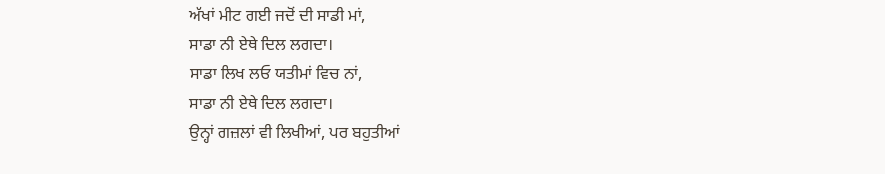ਅੱਖਾਂ ਮੀਟ ਗਈ ਜਦੋਂ ਦੀ ਸਾਡੀ ਮਾਂ,
ਸਾਡਾ ਨੀ ਏਥੇ ਦਿਲ ਲਗਦਾ।
ਸਾਡਾ ਲਿਖ ਲਓ ਯਤੀਮਾਂ ਵਿਚ ਨਾਂ,
ਸਾਡਾ ਨੀ ਏਥੇ ਦਿਲ ਲਗਦਾ।
ਉਨ੍ਹਾਂ ਗਜ਼ਲਾਂ ਵੀ ਲਿਖੀਆਂ, ਪਰ ਬਹੁਤੀਆਂ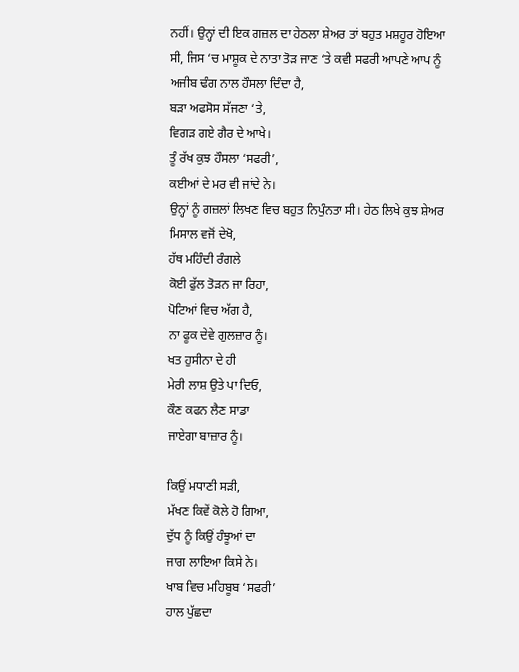ਨਹੀਂ। ਉਨ੍ਹਾਂ ਦੀ ਇਕ ਗਜ਼ਲ ਦਾ ਹੇਠਲਾ ਸ਼ੇਅਰ ਤਾਂ ਬਹੁਤ ਮਸ਼ਹੂਰ ਹੋਇਆ ਸੀ, ਜਿਸ ‘ਚ ਮਾਸ਼ੂਕ ਦੇ ਨਾਤਾ ਤੋੜ ਜਾਣ ‘ਤੇ ਕਵੀ ਸਫਰੀ ਆਪਣੇ ਆਪ ਨੂੰ ਅਜੀਬ ਢੰਗ ਨਾਲ ਹੌਸਲਾ ਦਿੰਦਾ ਹੈ,
ਬੜਾ ਅਫਸੋਸ ਸੱਜਣਾ ‘ਤੇ,
ਵਿਗੜ ਗਏ ਗੈਰ ਦੇ ਆਖੇ।
ਤੂੰ ਰੱਖ ਕੁਝ ਹੌਸਲਾ ‘ਸਫਰੀ’,
ਕਈਆਂ ਦੇ ਮਰ ਵੀ ਜਾਂਦੇ ਨੇ।
ਉਨ੍ਹਾਂ ਨੂੰ ਗਜ਼ਲਾਂ ਲਿਖਣ ਵਿਚ ਬਹੁਤ ਨਿਪੁੰਨਤਾ ਸੀ। ਹੇਠ ਲਿਖੇ ਕੁਝ ਸ਼ੇਅਰ ਮਿਸਾਲ ਵਜੋਂ ਦੇਖੋ,
ਹੱਥ ਮਹਿੰਦੀ ਰੰਗਲੇ
ਕੋਈ ਫੁੱਲ ਤੋੜਨ ਜਾ ਰਿਹਾ,
ਪੋਟਿਆਂ ਵਿਚ ਅੱਗ ਹੈ,
ਨਾ ਫੂਕ ਦੇਵੇ ਗੁਲਜ਼ਾਰ ਨੂੰ।
ਖਤ ਹੁਸੀਨਾ ਦੇ ਹੀ
ਮੇਰੀ ਲਾਸ਼ ਉਤੇ ਪਾ ਦਿਓ,
ਕੌਣ ਕਫਨ ਲੈਣ ਸਾਡਾ
ਜਾਏਗਾ ਬਾਜ਼ਾਰ ਨੂੰ।

ਕਿਉਂ ਮਧਾਣੀ ਸੜੀ,
ਮੱਖਣ ਕਿਵੇਂ ਕੋਲੇ ਹੋ ਗਿਆ,
ਦੁੱਧ ਨੂੰ ਕਿਉਂ ਹੰਝੂਆਂ ਦਾ
ਜਾਗ ਲਾਇਆ ਕਿਸੇ ਨੇ।
ਖਾਬ ਵਿਚ ਮਹਿਬੂਬ ‘ਸਫਰੀ’
ਹਾਲ ਪੁੱਛਦਾ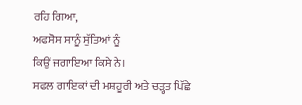ਰਹਿ ਗਿਆ,
ਅਫਸੋਸ ਸਾਨੂੰ ਸੁੱਤਿਆਂ ਨੂੰ
ਕਿਉਂ ਜਗਾਇਆ ਕਿਸੇ ਨੇ।
ਸਫਲ ਗਾਇਕਾਂ ਦੀ ਮਸ਼ਹੂਰੀ ਅਤੇ ਚੜ੍ਹਤ ਪਿੱਛੇ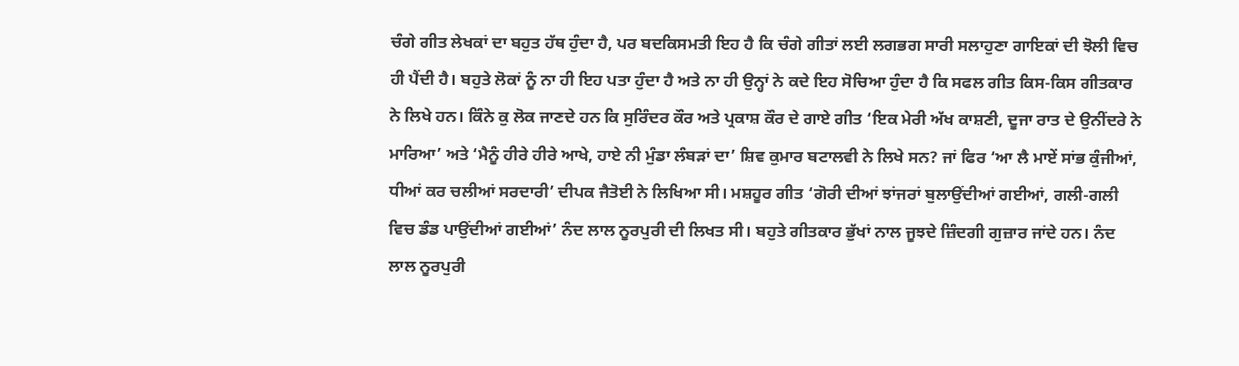ਚੰਗੇ ਗੀਤ ਲੇਖਕਾਂ ਦਾ ਬਹੁਤ ਹੱਥ ਹੁੰਦਾ ਹੈ, ਪਰ ਬਦਕਿਸਮਤੀ ਇਹ ਹੈ ਕਿ ਚੰਗੇ ਗੀਤਾਂ ਲਈ ਲਗਭਗ ਸਾਰੀ ਸਲਾਹੁਣਾ ਗਾਇਕਾਂ ਦੀ ਝੋਲੀ ਵਿਚ ਹੀ ਪੈਂਦੀ ਹੈ। ਬਹੁਤੇ ਲੋਕਾਂ ਨੂੰ ਨਾ ਹੀ ਇਹ ਪਤਾ ਹੁੰਦਾ ਹੈ ਅਤੇ ਨਾ ਹੀ ਉਨ੍ਹਾਂ ਨੇ ਕਦੇ ਇਹ ਸੋਚਿਆ ਹੁੰਦਾ ਹੈ ਕਿ ਸਫਲ ਗੀਤ ਕਿਸ-ਕਿਸ ਗੀਤਕਾਰ ਨੇ ਲਿਖੇ ਹਨ। ਕਿੰਨੇ ਕੁ ਲੋਕ ਜਾਣਦੇ ਹਨ ਕਿ ਸੁਰਿੰਦਰ ਕੌਰ ਅਤੇ ਪ੍ਰਕਾਸ਼ ਕੌਰ ਦੇ ਗਾਏ ਗੀਤ ‘ਇਕ ਮੇਰੀ ਅੱਖ ਕਾਸ਼ਣੀ, ਦੂਜਾ ਰਾਤ ਦੇ ਉਨੀਂਦਰੇ ਨੇ ਮਾਰਿਆ’ ਅਤੇ ‘ਮੈਨੂੰ ਹੀਰੇ ਹੀਰੇ ਆਖੇ, ਹਾਏ ਨੀ ਮੁੰਡਾ ਲੰਬੜਾਂ ਦਾ’ ਸ਼ਿਵ ਕੁਮਾਰ ਬਟਾਲਵੀ ਨੇ ਲਿਖੇ ਸਨ? ਜਾਂ ਫਿਰ ‘ਆ ਲੈ ਮਾਏਂ ਸਾਂਭ ਕੁੰਜੀਆਂ, ਧੀਆਂ ਕਰ ਚਲੀਆਂ ਸਰਦਾਰੀ’ ਦੀਪਕ ਜੈਤੋਈ ਨੇ ਲਿਖਿਆ ਸੀ। ਮਸ਼ਹੂਰ ਗੀਤ ‘ਗੋਰੀ ਦੀਆਂ ਝਾਂਜਰਾਂ ਬੁਲਾਉਂਦੀਆਂ ਗਈਆਂ, ਗਲੀ-ਗਲੀ ਵਿਚ ਡੰਡ ਪਾਉਂਦੀਆਂ ਗਈਆਂ’ ਨੰਦ ਲਾਲ ਨੂਰਪੁਰੀ ਦੀ ਲਿਖਤ ਸੀ। ਬਹੁਤੇ ਗੀਤਕਾਰ ਭੁੱਖਾਂ ਨਾਲ ਜੂਝਦੇ ਜ਼ਿੰਦਗੀ ਗੁਜ਼ਾਰ ਜਾਂਦੇ ਹਨ। ਨੰਦ ਲਾਲ ਨੂਰਪੁਰੀ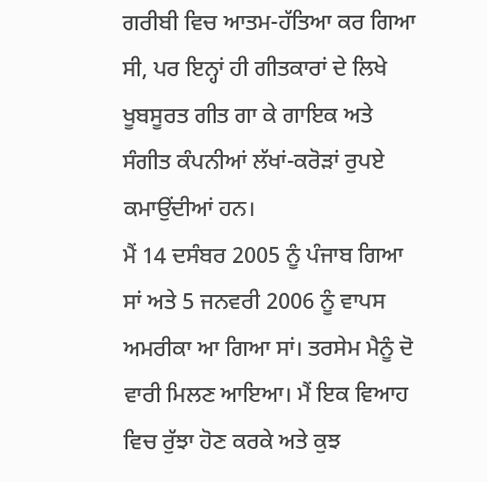ਗਰੀਬੀ ਵਿਚ ਆਤਮ-ਹੱਤਿਆ ਕਰ ਗਿਆ ਸੀ, ਪਰ ਇਨ੍ਹਾਂ ਹੀ ਗੀਤਕਾਰਾਂ ਦੇ ਲਿਖੇ ਖੂਬਸੂਰਤ ਗੀਤ ਗਾ ਕੇ ਗਾਇਕ ਅਤੇ ਸੰਗੀਤ ਕੰਪਨੀਆਂ ਲੱਖਾਂ-ਕਰੋੜਾਂ ਰੁਪਏ ਕਮਾਉਂਦੀਆਂ ਹਨ।
ਮੈਂ 14 ਦਸੰਬਰ 2005 ਨੂੰ ਪੰਜਾਬ ਗਿਆ ਸਾਂ ਅਤੇ 5 ਜਨਵਰੀ 2006 ਨੂੰ ਵਾਪਸ ਅਮਰੀਕਾ ਆ ਗਿਆ ਸਾਂ। ਤਰਸੇਮ ਮੈਨੂੰ ਦੋ ਵਾਰੀ ਮਿਲਣ ਆਇਆ। ਮੈਂ ਇਕ ਵਿਆਹ ਵਿਚ ਰੁੱਝਾ ਹੋਣ ਕਰਕੇ ਅਤੇ ਕੁਝ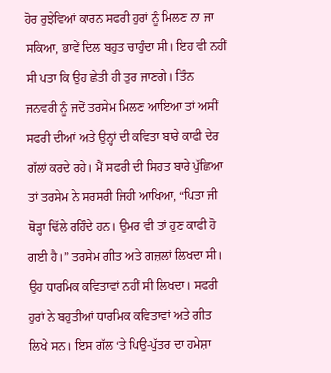ਹੋਰ ਰੁਝੇਵਿਆਂ ਕਾਰਨ ਸਫਰੀ ਹੁਰਾਂ ਨੂੰ ਮਿਲਣ ਨਾ ਜਾ ਸਕਿਆ, ਭਾਵੇਂ ਦਿਲ ਬਹੁਤ ਚਾਹੁੰਦਾ ਸੀ। ਇਹ ਵੀ ਨਹੀਂ ਸੀ ਪਤਾ ਕਿ ਉਹ ਛੇਤੀ ਹੀ ਤੁਰ ਜਾਣਗੇ। ਤਿੰਨ ਜਨਵਰੀ ਨੂੰ ਜਦੋਂ ਤਰਸੇਮ ਮਿਲਣ ਆਇਆ ਤਾਂ ਅਸੀਂ ਸਫਰੀ ਦੀਆਂ ਅਤੇ ਉਨ੍ਹਾਂ ਦੀ ਕਵਿਤਾ ਬਾਰੇ ਕਾਫੀ ਦੇਰ ਗੱਲਾਂ ਕਰਦੇ ਰਹੇ। ਮੈਂ ਸਫਰੀ ਦੀ ਸਿਹਤ ਬਾਰੇ ਪੁੱਛਿਆ ਤਾਂ ਤਰਸੇਮ ਨੇ ਸਰਸਰੀ ਜਿਹੀ ਆਖਿਆ, “ਪਿਤਾ ਜੀ ਥੋੜ੍ਹਾ ਢਿੱਲੇ ਰਹਿੰਦੇ ਹਨ। ਉਮਰ ਵੀ ਤਾਂ ਹੁਣ ਕਾਫੀ ਹੋ ਗਈ ਹੈ।” ਤਰਸੇਮ ਗੀਤ ਅਤੇ ਗਜ਼ਲਾਂ ਲਿਖਦਾ ਸੀ। ਉਹ ਧਾਰਮਿਕ ਕਵਿਤਾਵਾਂ ਨਹੀਂ ਸੀ ਲਿਖਦਾ। ਸਫਰੀ ਹੁਰਾਂ ਨੇ ਬਹੁਤੀਆਂ ਧਾਰਮਿਕ ਕਵਿਤਾਵਾਂ ਅਤੇ ਗੀਤ ਲਿਖੇ ਸਨ। ਇਸ ਗੱਲ ‘ਤੇ ਪਿਉ-ਪੁੱਤਰ ਦਾ ਹਮੇਸ਼ਾ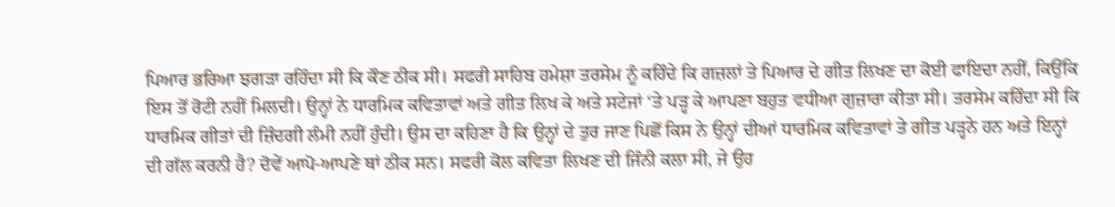ਪਿਆਰ ਭਰਿਆ ਝਗੜਾ ਰਹਿੰਦਾ ਸੀ ਕਿ ਕੌਣ ਠੀਕ ਸੀ। ਸਫਰੀ ਸਾਹਿਬ ਹਮੇਸ਼ਾ ਤਰਸੇਮ ਨੂੰ ਕਹਿੰਦੇ ਕਿ ਗਜ਼ਲਾਂ ਤੇ ਪਿਆਰ ਦੇ ਗੀਤ ਲਿਖਣ ਦਾ ਕੋਈ ਫਾਇਦਾ ਨਹੀਂ, ਕਿਉਂਕਿ ਇਸ ਤੋਂ ਰੋਟੀ ਨਹੀਂ ਮਿਲਦੀ। ਉਨ੍ਹਾਂ ਨੇ ਧਾਰਮਿਕ ਕਵਿਤਾਵਾਂ ਅਤੇ ਗੀਤ ਲਿਖ ਕੇ ਅਤੇ ਸਟੇਜਾਂ ‘ਤੇ ਪੜ੍ਹ ਕੇ ਆਪਣਾ ਬਹੁਤ ਵਧੀਆ ਗੁਜ਼ਾਰਾ ਕੀਤਾ ਸੀ। ਤਰਸੇਮ ਕਹਿੰਦਾ ਸੀ ਕਿ ਧਾਰਮਿਕ ਗੀਤਾਂ ਦੀ ਜ਼ਿੰਦਗੀ ਲੰਮੀ ਨਹੀਂ ਹੁੰਦੀ। ਉਸ ਦਾ ਕਹਿਣਾ ਹੈ ਕਿ ਉਨ੍ਹਾਂ ਦੇ ਤੁਰ ਜਾਣ ਪਿਛੋਂ ਕਿਸ ਨੇ ਉਨ੍ਹਾਂ ਦੀਆਂ ਧਾਰਮਿਕ ਕਵਿਤਾਵਾਂ ਤੇ ਗੀਤ ਪੜ੍ਹਨੇ ਹਨ ਅਤੇ ਇਨ੍ਹਾਂ ਦੀ ਗੱਲ ਕਰਨੀ ਹੈ? ਦੋਵੇਂ ਆਪੋ-ਆਪਣੇ ਥਾਂ ਠੀਕ ਸਨ। ਸਫਰੀ ਕੋਲ ਕਵਿਤਾ ਲਿਖਣ ਦੀ ਜਿੰਨੀ ਕਲਾ ਸੀ, ਜੇ ਉਹ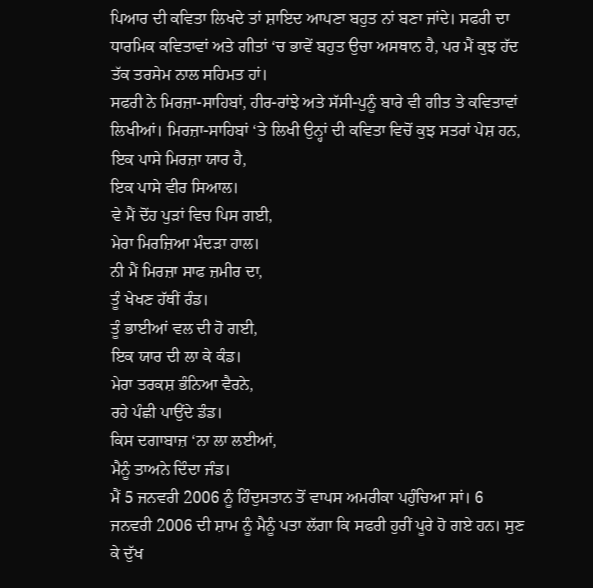ਪਿਆਰ ਦੀ ਕਵਿਤਾ ਲਿਖਦੇ ਤਾਂ ਸ਼ਾਇਦ ਆਪਣਾ ਬਹੁਤ ਨਾਂ ਬਣਾ ਜਾਂਦੇ। ਸਫਰੀ ਦਾ ਧਾਰਮਿਕ ਕਵਿਤਾਵਾਂ ਅਤੇ ਗੀਤਾਂ ‘ਚ ਭਾਵੇਂ ਬਹੁਤ ਉਚਾ ਅਸਥਾਨ ਹੈ, ਪਰ ਮੈਂ ਕੁਝ ਹੱਦ ਤੱਕ ਤਰਸੇਮ ਨਾਲ ਸਹਿਮਤ ਹਾਂ।
ਸਫਰੀ ਨੇ ਮਿਰਜ਼ਾ-ਸਾਹਿਬਾਂ, ਹੀਰ-ਰਾਂਝੇ ਅਤੇ ਸੱਸੀ-ਪੁਨੂੰ ਬਾਰੇ ਵੀ ਗੀਤ ਤੇ ਕਵਿਤਾਵਾਂ ਲਿਖੀਆਂ। ਮਿਰਜ਼ਾ-ਸਾਹਿਬਾਂ ‘ਤੇ ਲਿਖੀ ਉਨ੍ਹਾਂ ਦੀ ਕਵਿਤਾ ਵਿਚੋਂ ਕੁਝ ਸਤਰਾਂ ਪੇਸ਼ ਹਨ,
ਇਕ ਪਾਸੇ ਮਿਰਜ਼ਾ ਯਾਰ ਹੈ,
ਇਕ ਪਾਸੇ ਵੀਰ ਸਿਆਲ।
ਵੇ ਮੈਂ ਦੋਂਹ ਪੁੜਾਂ ਵਿਚ ਪਿਸ ਗਈ,
ਮੇਰਾ ਮਿਰਜ਼ਿਆ ਮੰਦੜਾ ਹਾਲ।
ਨੀ ਮੈਂ ਮਿਰਜ਼ਾ ਸਾਫ ਜ਼ਮੀਰ ਦਾ,
ਤੂੰ ਖੇਖਣ ਹੱਥੀਂ ਰੰਡ।
ਤੂੰ ਭਾਈਆਂ ਵਲ ਦੀ ਹੋ ਗਈ,
ਇਕ ਯਾਰ ਦੀ ਲਾ ਕੇ ਕੰਡ।
ਮੇਰਾ ਤਰਕਸ਼ ਭੰਨਿਆ ਵੈਰਨੇ,
ਰਹੇ ਪੰਛੀ ਪਾਉਂਦੇ ਡੰਡ।
ਕਿਸ ਦਗਾਬਾਜ਼ ‘ਨਾ ਲਾ ਲਈਆਂ,
ਮੈਨੂੰ ਤਾਅਨੇ ਦਿੰਦਾ ਜੰਡ।
ਮੈਂ 5 ਜਨਵਰੀ 2006 ਨੂੰ ਹਿੰਦੁਸਤਾਨ ਤੋਂ ਵਾਪਸ ਅਮਰੀਕਾ ਪਹੁੰਚਿਆ ਸਾਂ। 6 ਜਨਵਰੀ 2006 ਦੀ ਸ਼ਾਮ ਨੂੰ ਮੈਨੂੰ ਪਤਾ ਲੱਗਾ ਕਿ ਸਫਰੀ ਹੁਰੀਂ ਪੂਰੇ ਹੋ ਗਏ ਹਨ। ਸੁਣ ਕੇ ਦੁੱਖ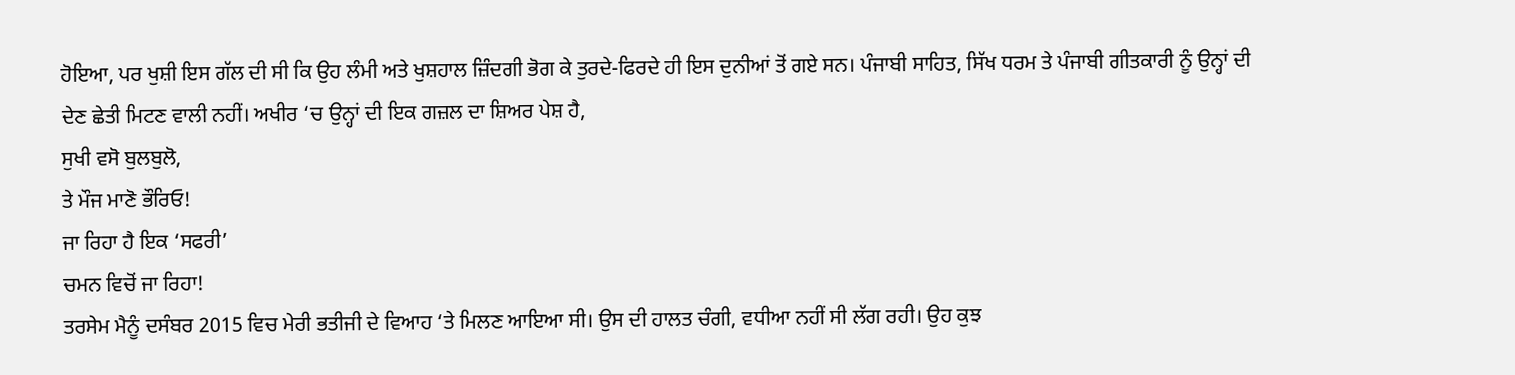ਹੋਇਆ, ਪਰ ਖੁਸ਼ੀ ਇਸ ਗੱਲ ਦੀ ਸੀ ਕਿ ਉਹ ਲੰਮੀ ਅਤੇ ਖੁਸ਼ਹਾਲ ਜ਼ਿੰਦਗੀ ਭੋਗ ਕੇ ਤੁਰਦੇ-ਫਿਰਦੇ ਹੀ ਇਸ ਦੁਨੀਆਂ ਤੋਂ ਗਏ ਸਨ। ਪੰਜਾਬੀ ਸਾਹਿਤ, ਸਿੱਖ ਧਰਮ ਤੇ ਪੰਜਾਬੀ ਗੀਤਕਾਰੀ ਨੂੰ ਉਨ੍ਹਾਂ ਦੀ ਦੇਣ ਛੇਤੀ ਮਿਟਣ ਵਾਲੀ ਨਹੀਂ। ਅਖੀਰ ‘ਚ ਉਨ੍ਹਾਂ ਦੀ ਇਕ ਗਜ਼ਲ ਦਾ ਸ਼ਿਅਰ ਪੇਸ਼ ਹੈ,
ਸੁਖੀ ਵਸੋ ਬੁਲਬੁਲੋ,
ਤੇ ਮੌਜ ਮਾਣੋ ਭੌਰਿਓ!
ਜਾ ਰਿਹਾ ਹੈ ਇਕ ‘ਸਫਰੀ’
ਚਮਨ ਵਿਚੋਂ ਜਾ ਰਿਹਾ!
ਤਰਸੇਮ ਮੈਨੂੰ ਦਸੰਬਰ 2015 ਵਿਚ ਮੇਰੀ ਭਤੀਜੀ ਦੇ ਵਿਆਹ ‘ਤੇ ਮਿਲਣ ਆਇਆ ਸੀ। ਉਸ ਦੀ ਹਾਲਤ ਚੰਗੀ, ਵਧੀਆ ਨਹੀਂ ਸੀ ਲੱਗ ਰਹੀ। ਉਹ ਕੁਝ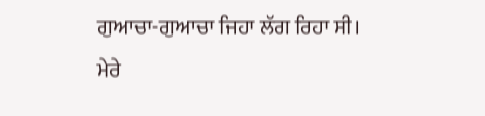ਗੁਆਚਾ-ਗੁਆਚਾ ਜਿਹਾ ਲੱਗ ਰਿਹਾ ਸੀ। ਮੇਰੇ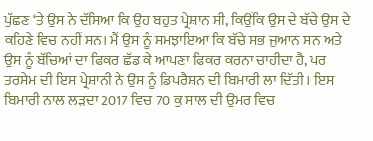ਪੁੱਛਣ ‘ਤੇ ਉਸ ਨੇ ਦੱਸਿਆ ਕਿ ਉਹ ਬਹੁਤ ਪ੍ਰੇਸ਼ਾਨ ਸੀ, ਕਿਉਂਕਿ ਉਸ ਦੇ ਬੱਚੇ ਉਸ ਦੇ ਕਹਿਣੇ ਵਿਚ ਨਹੀਂ ਸਨ। ਮੈਂ ਉਸ ਨੂੰ ਸਮਝਾਇਆ ਕਿ ਬੱਚੇ ਸਭ ਜੁਆਨ ਸਨ ਅਤੇ ਉਸ ਨੂੰ ਬੱਚਿਆਂ ਦਾ ਫਿਕਰ ਛੱਡ ਕੇ ਆਪਣਾ ਫਿਕਰ ਕਰਨਾ ਚਾਹੀਦਾ ਹੈ, ਪਰ ਤਰਸੇਮ ਦੀ ਇਸ ਪ੍ਰੇਸ਼ਾਨੀ ਨੇ ਉਸ ਨੂੰ ਡਿਪਰੈਸ਼ਨ ਦੀ ਬਿਮਾਰੀ ਲਾ ਦਿੱਤੀ। ਇਸ ਬਿਮਾਰੀ ਨਾਲ ਲੜਦਾ 2017 ਵਿਚ 70 ਕੁ ਸਾਲ ਦੀ ਉਮਰ ਵਿਚ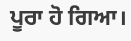ਪੂਰਾ ਹੋ ਗਿਆ।